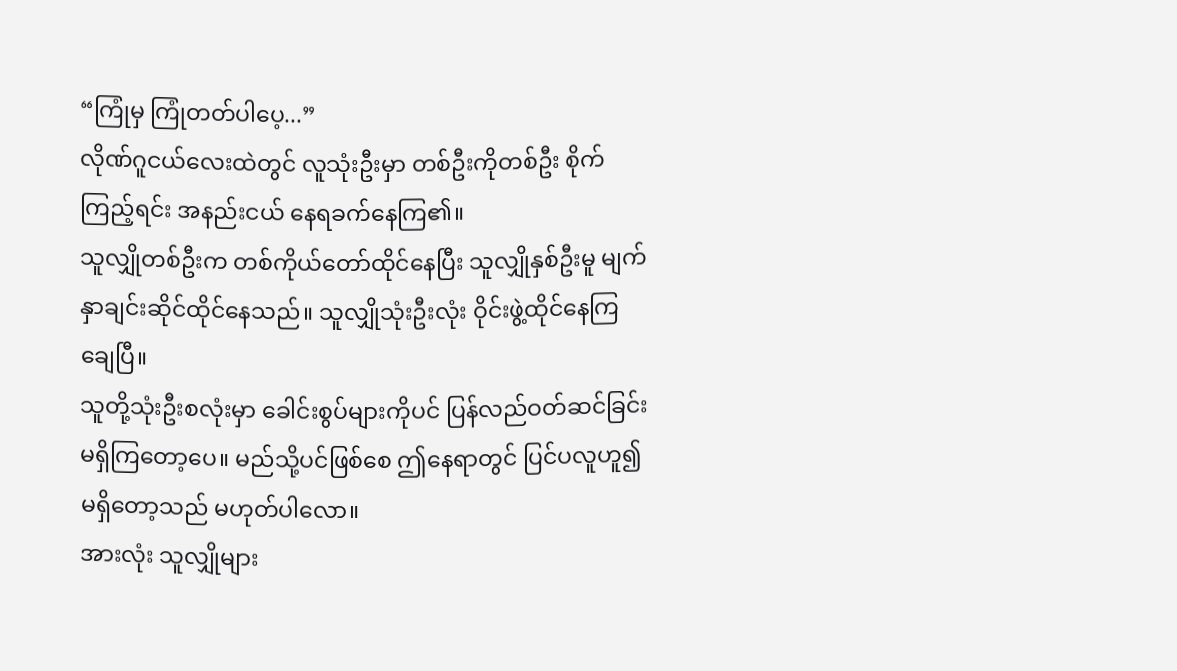“ကြုံမှ ကြုံတတ်ပါပေ့...”
လိုဏ်ဂူငယ်လေးထဲတွင် လူသုံးဦးမှာ တစ်ဦးကိုတစ်ဦး စိုက်ကြည့်ရင်း အနည်းငယ် နေရခက်နေကြ၏။
သူလျှိုတစ်ဦးက တစ်ကိုယ်တော်ထိုင်နေပြီး သူလျှိုနှစ်ဦးမူ မျက်နှာချင်းဆိုင်ထိုင်နေသည်။ သူလျှိုသုံးဦးလုံး ဝိုင်းဖွဲ့ထိုင်နေကြချေပြီ။
သူတို့သုံးဦးစလုံးမှာ ခေါင်းစွပ်များကိုပင် ပြန်လည်ဝတ်ဆင်ခြင်း မရှိကြတော့ပေ။ မည်သို့ပင်ဖြစ်စေ ဤနေရာတွင် ပြင်ပလူဟူ၍ မရှိတော့သည် မဟုတ်ပါလော။
အားလုံး သူလျှိုများ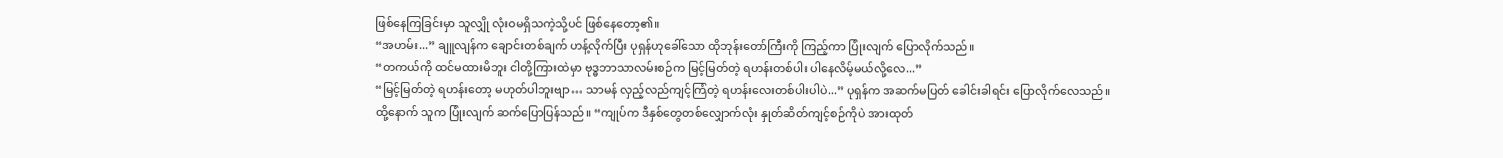ဖြစ်နေကြခြင်းမှာ သူလျှို လုံးဝမရှိသကဲ့သို့ပင် ဖြစ်နေတော့၏။
“အဟမ်း...” ချူလျန်က ချောင်းတစ်ချက် ဟန့်လိုက်ပြီး ပုရှန်ဟုခေါ်သော ထိုဘုန်းတော်ကြီးကို ကြည့်ကာ ပြုံးလျက် ပြောလိုက်သည်။
“တကယ်ကို ထင်မထားမိဘူး ငါတို့ကြားထဲမှာ ဗုဒ္ဓဘာသာလမ်းစဉ်က မြင့်မြတ်တဲ့ ရဟန်းတစ်ပါး ပါနေလိမ့်မယ်လို့လေ...”
“မြင့်မြတ်တဲ့ ရဟန်းတော့ မဟုတ်ပါဘူးဗျာ… သာမန် လှည့်လည်ကျင့်ကြံတဲ့ ရဟန်းလေးတစ်ပါးပါပဲ...” ပုရှန်က အဆက်မပြတ် ခေါင်းခါရင်း ပြောလိုက်လေသည်။
ထို့နောက် သူက ပြုံးလျက် ဆက်ပြောပြန်သည်။ “ကျုပ်က ဒီနှစ်တွေတစ်လျှောက်လုံး နှုတ်ဆိတ်ကျင့်စဉ်ကိုပဲ အားထုတ်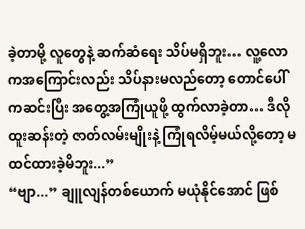ခဲ့တာမို့ လူတွေနဲ့ ဆက်ဆံရေး သိပ်မရှိဘူး… လူ့လောကအကြောင်းလည်း သိပ်နားမလည်တော့ တောင်ပေါ်ကဆင်းပြီး အတွေ့အကြုံယူဖို့ ထွက်လာခဲ့တာ… ဒီလို ထူးဆန်းတဲ့ ဇာတ်လမ်းမျိုးနဲ့ ကြုံရလိမ့်မယ်လို့တော့ မထင်ထားခဲ့မိဘူး...”
“ဗျာ...” ချူလျန်တစ်ယောက် မယုံနိုင်အောင် ဖြစ်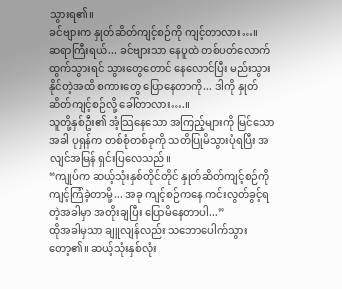သွားရ၏။
ခင်ဗျားက နှုတ်ဆိတ်ကျင့်စဉ်ကို ကျင့်တာလား…။
ဆရာကြီးရယ်... ခင်ဗျားသာ နေပူထဲ တစ်ပတ်လောက် ထွက်သွားရင် သွားတွေတောင် နေလောင်ပြီး မည်းသွားနိုင်တဲ့အထိ စကားတွေ ပြောနေတာကို... ဒါကို နှုတ်ဆိတ်ကျင့်စဉ်လို့ ခေါ်တာလား….။
သူတို့နှစ်ဦး၏ အံ့သြနေသော အကြည့်များကို မြင်သောအခါ ပုရှန်က တစ်စုံတစ်ခုကို သတိပြုမိသွားပုံရပြီး အလျင်အမြန် ရှင်းပြလေသည်။
“ကျုပ်က ဆယ့်သုံးနှစ်တိုင်တိုင် နှုတ်ဆိတ်ကျင့်စဉ်ကို ကျင့်ကြံခဲ့တာမို့... အခု ကျင့်စဉ်ကနေ ကင်းလွတ်ခွင့်ရတဲ့အခါမှာ အတိုးချပြီး ပြောမိနေတာပါ...”
ထိုအခါမှသာ ချူလျန်လည်း သဘောပေါက်သွားတော့၏။ ဆယ့်သုံးနှစ်လုံး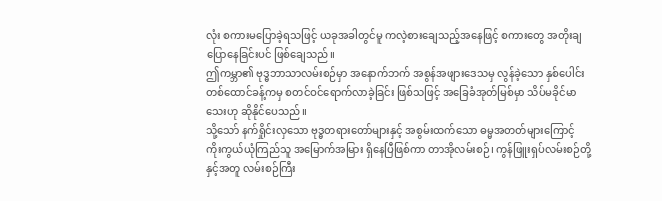လုံး စကားမပြောခဲ့ရသဖြင့် ယခုအခါတွင်မူ ကလဲ့စားချေသည့်အနေဖြင့် စကားတွေ အတိုးချပြောနေခြင်းပင် ဖြစ်ချေသည်။
ဤကမ္ဘာ၏ ဗုဒ္ဓဘာသာလမ်းစဉ်မှာ အနောက်ဘက် အစွန်အဖျားဒေသမှ လွန်ခဲ့သော နှစ်ပေါင်းတစ်ထောင်ခန့်ကမှ စတင်ဝင်ရောက်လာခဲ့ခြင်း ဖြစ်သဖြင့် အခြေခံအုတ်မြစ်မှာ သိပ်မခိုင်မာသေးဟု ဆိုနိုင်ပေသည်။
သို့သော် နက်ရှိုင်းလှသော ဗုဒ္ဓတရားတော်များနှင့် အစွမ်းထက်သော ဓမ္မအတတ်များကြောင့် ကိုးကွယ်ယုံကြည်သူ အမြောက်အမြား ရှိနေပြီဖြစ်ကာ တာအိုလမ်းစဉ်၊ ကွန်ဖြူးရှပ်လမ်းစဉ်တို့နှင့်အတူ လမ်းစဉ်ကြီး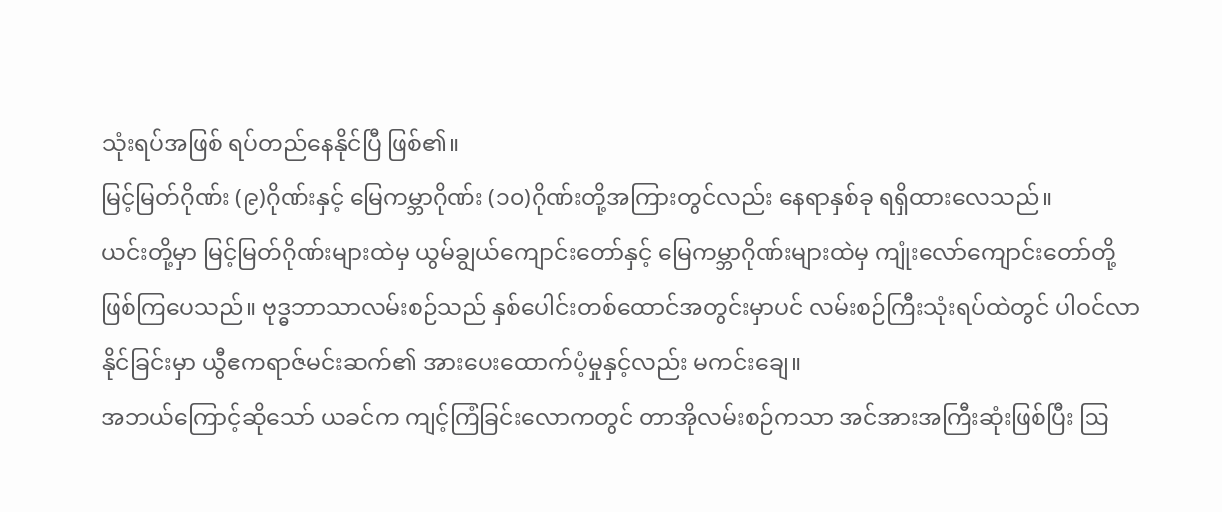သုံးရပ်အဖြစ် ရပ်တည်နေနိုင်ပြီ ဖြစ်၏။
မြင့်မြတ်ဂိုဏ်း (၉)ဂိုဏ်းနှင့် မြေကမ္ဘာဂိုဏ်း (၁၀)ဂိုဏ်းတို့အကြားတွင်လည်း နေရာနှစ်ခု ရရှိထားလေသည်။
ယင်းတို့မှာ မြင့်မြတ်ဂိုဏ်းများထဲမှ ယွမ်ချွယ်ကျောင်းတော်နှင့် မြေကမ္ဘာဂိုဏ်းများထဲမှ ကျုံးလော်ကျောင်းတော်တို့ ဖြစ်ကြပေသည်။ ဗုဒ္ဓဘာသာလမ်းစဉ်သည် နှစ်ပေါင်းတစ်ထောင်အတွင်းမှာပင် လမ်းစဉ်ကြီးသုံးရပ်ထဲတွင် ပါဝင်လာနိုင်ခြင်းမှာ ယွီဧကရာဇ်မင်းဆက်၏ အားပေးထောက်ပံ့မှုနှင့်လည်း မကင်းချေ။
အဘယ်ကြောင့်ဆိုသော် ယခင်က ကျင့်ကြံခြင်းလောကတွင် တာအိုလမ်းစဉ်ကသာ အင်အားအကြီးဆုံးဖြစ်ပြီး ဩ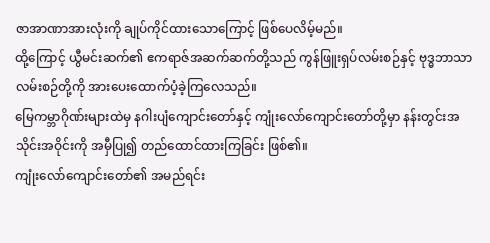ဇာအာဏာအားလုံးကို ချုပ်ကိုင်ထားသောကြောင့် ဖြစ်ပေလိမ့်မည်။
ထို့ကြောင့် ယွီမင်းဆက်၏ ဧကရာဇ်အဆက်ဆက်တို့သည် ကွန်ဖြူးရှပ်လမ်းစဉ်နှင့် ဗုဒ္ဓဘာသာလမ်းစဉ်တို့ကို အားပေးထောက်ပံ့ခဲ့ကြလေသည်။
မြေကမ္ဘာဂိုဏ်းများထဲမှ နဂါးပျံကျောင်းတော်နှင့် ကျုံးလော်ကျောင်းတော်တို့မှာ နန်းတွင်းအသိုင်းအဝိုင်းကို အမှီပြု၍ တည်ထောင်ထားကြခြင်း ဖြစ်၏။
ကျုံးလော်ကျောင်းတော်၏ အမည်ရင်း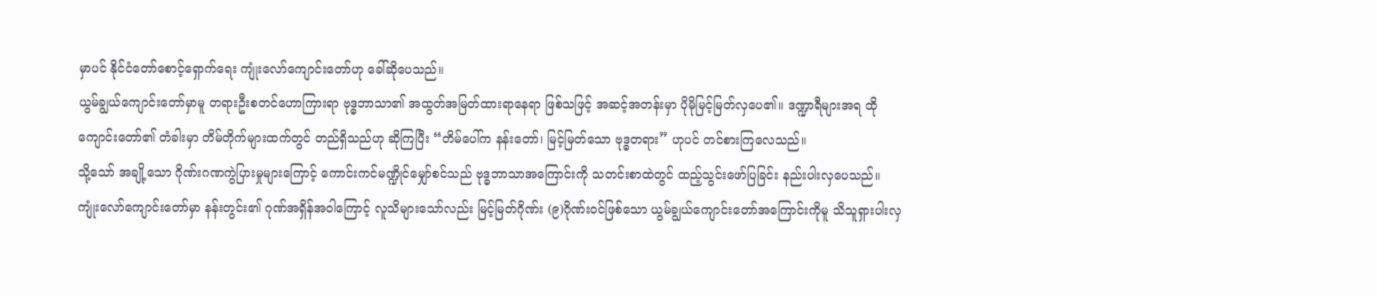မှာပင် နိုင်ငံတော်စောင့်ရှောက်ရေး ကျုံးလော်ကျောင်းတော်ဟု ခေါ်ဆိုပေသည်။
ယွမ်ချွယ်ကျောင်းတော်မှာမူ တရားဦးစတင်ဟောကြားရာ ဗုဒ္ဓဘာသာ၏ အထွတ်အမြတ်ထားရာနေရာ ဖြစ်သဖြင့် အဆင့်အတန်းမှာ ပိုမိုမြင့်မြတ်လှပေ၏။ ဒဏ္ဍာရီများအရ ထိုကျောင်းတော်၏ တံခါးမှာ တိမ်တိုက်များထက်တွင် တည်ရှိသည်ဟု ဆိုကြပြီး “တိမ်ပေါ်က နန်းတော်၊ မြင့်မြတ်သော ဗုဒ္ဓတရား” ဟုပင် တင်စားကြလေသည်။
သို့သော် အချို့သော ဂိုဏ်းဂဏကွဲပြားမှုများကြောင့် ကောင်းကင်မဏ္ဍိုင်မျှော်စင်သည် ဗုဒ္ဓဘာသာအကြောင်းကို သတင်းစာထဲတွင် ထည့်သွင်းဖော်ပြခြင်း နည်းပါးလှပေသည်။
ကျုံးလော်ကျောင်းတော်မှာ နန်းတွင်း၏ ဂုဏ်အရှိန်အဝါကြောင့် လူသိများသော်လည်း မြင့်မြတ်ဂိုဏ်း (၉)ဂိုဏ်းဝင်ဖြစ်သော ယွမ်ချွယ်ကျောင်းတော်အကြောင်းကိုမူ သိသူရှားပါးလှ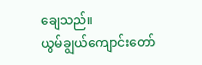ချေသည်။
ယွမ်ချွယ်ကျောင်းတော်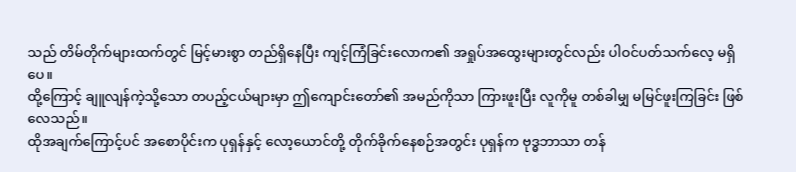သည် တိမ်တိုက်များထက်တွင် မြင့်မားစွာ တည်ရှိနေပြီး ကျင့်ကြံခြင်းလောက၏ အရှုပ်အထွေးများတွင်လည်း ပါဝင်ပတ်သက်လေ့ မရှိပေ။
ထို့ကြောင့် ချူလျန်ကဲ့သို့သော တပည့်ငယ်များမှာ ဤကျောင်းတော်၏ အမည်ကိုသာ ကြားဖူးပြီး လူကိုမူ တစ်ခါမျှ မမြင်ဖူးကြခြင်း ဖြစ်လေသည်။
ထိုအချက်ကြောင့်ပင် အစောပိုင်းက ပုရှန်နှင့် လော့ယောင်တို့ တိုက်ခိုက်နေစဉ်အတွင်း ပုရှန်က ဗုဒ္ဓဘာသာ တန်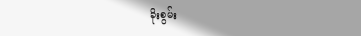ခိုးစွမ်း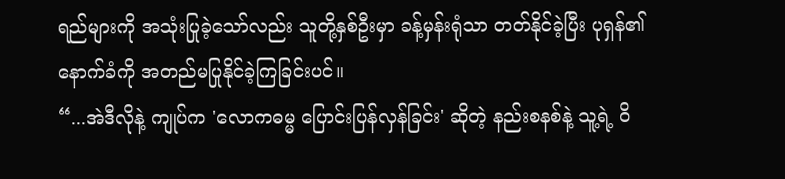ရည်များကို အသုံးပြုခဲ့သော်လည်း သူတို့နှစ်ဦးမှာ ခန့်မှန်းရုံသာ တတ်နိုင်ခဲ့ပြီး ပုရှန်၏ နောက်ခံကို အတည်မပြုနိုင်ခဲ့ကြခြင်းပင်။
“...အဲဒီလိုနဲ့ ကျုပ်က 'လောကဓမ္မ ပြောင်းပြန်လှန်ခြင်း' ဆိုတဲ့ နည်းစနစ်နဲ့ သူ့ရဲ့ ဝိ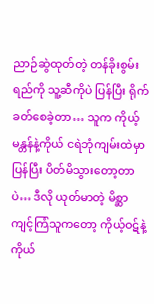ညာဉ်ဆွဲထုတ်တဲ့ တန်ခိုးစွမ်းရည်ကို သူ့ဆီကိုပဲ ပြန်ပြီး ရိုက်ခတ်စေခဲ့တာ… သူက ကိုယ့်မန္တန်နဲ့ကိုယ် ငရဲဘုံကျမ်းထဲမှာ ပြန်ပြီး ပိတ်မိသွားတော့တာပဲ… ဒီလို ယုတ်မာတဲ့ မိစ္ဆာကျင့်ကြံသူကတော့ ကိုယ့်ဝဋ်နဲ့ကိုယ်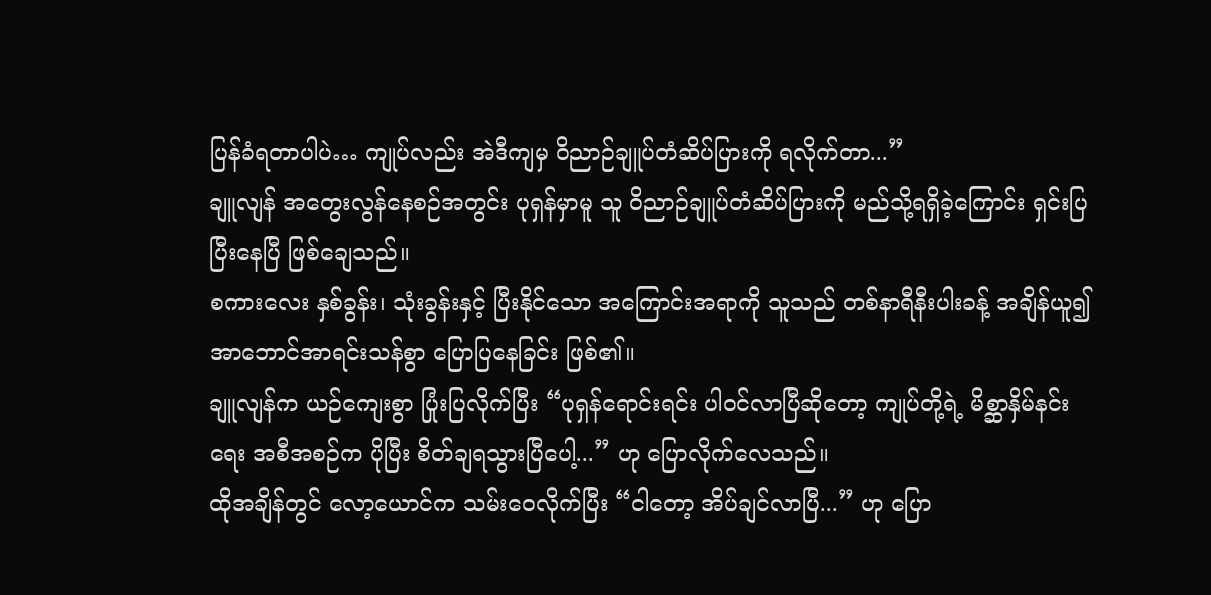ပြန်ခံရတာပါပဲ… ကျုပ်လည်း အဲဒီကျမှ ဝိညာဉ်ချူပ်တံဆိပ်ပြားကို ရလိုက်တာ...”
ချူလျန် အတွေးလွန်နေစဉ်အတွင်း ပုရှန်မှာမူ သူ ဝိညာဉ်ချူပ်တံဆိပ်ပြားကို မည်သို့ရရှိခဲ့ကြောင်း ရှင်းပြပြီးနေပြီ ဖြစ်ချေသည်။
စကားလေး နှစ်ခွန်း၊ သုံးခွန်းနှင့် ပြီးနိုင်သော အကြောင်းအရာကို သူသည် တစ်နာရီနီးပါးခန့် အချိန်ယူ၍ အာဘောင်အာရင်းသန်စွာ ပြောပြနေခြင်း ဖြစ်၏။
ချူလျန်က ယဉ်ကျေးစွာ ပြုံးပြလိုက်ပြီး “ပုရှန်ရောင်းရင်း ပါဝင်လာပြီဆိုတော့ ကျုပ်တို့ရဲ့ မိစ္ဆာနှိမ်နင်းရေး အစီအစဉ်က ပိုပြီး စိတ်ချရသွားပြီပေါ့...” ဟု ပြောလိုက်လေသည်။
ထိုအချိန်တွင် လော့ယောင်က သမ်းဝေလိုက်ပြီး “ငါတော့ အိပ်ချင်လာပြီ...” ဟု ပြော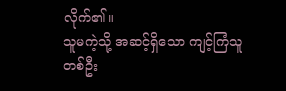လိုက်၏။
သူမကဲ့သို့ အဆင့်ရှိသော ကျင့်ကြံသူတစ်ဦး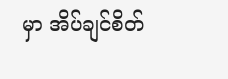မှာ အိပ်ချင်စိတ်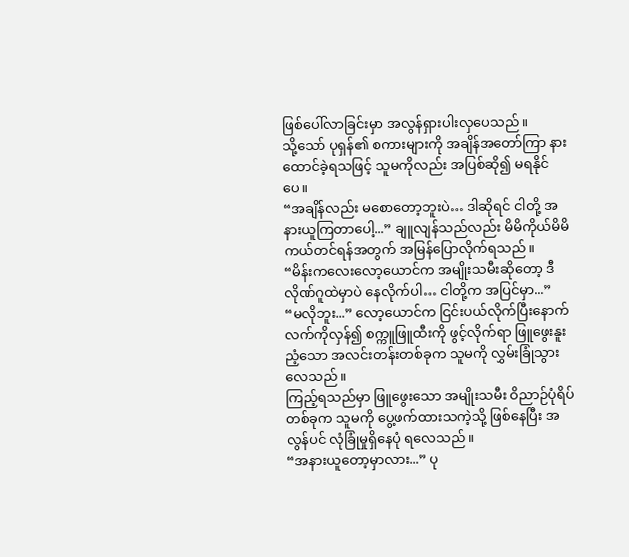ဖြစ်ပေါ်လာခြင်းမှာ အလွန်ရှားပါးလှပေသည်။
သို့သော် ပုရှန်၏ စကားများကို အချိန်အတော်ကြာ နားထောင်ခဲ့ရသဖြင့် သူမကိုလည်း အပြစ်ဆို၍ မရနိုင်ပေ။
“အချိန်လည်း မစောတော့ဘူးပဲ… ဒါဆိုရင် ငါတို့ အနားယူကြတာပေါ့...” ချူလျန်သည်လည်း မိမိကိုယ်မိမိ ကယ်တင်ရန်အတွက် အမြန်ပြောလိုက်ရသည်။
“မိန်းကလေးလော့ယောင်က အမျိုးသမီးဆိုတော့ ဒီလိုဏ်ဂူထဲမှာပဲ နေလိုက်ပါ… ငါတို့က အပြင်မှာ...”
“မလိုဘူး...” လော့ယောင်က ငြင်းပယ်လိုက်ပြီးနောက် လက်ကိုလှန်၍ စက္ကူဖြူထီးကို ဖွင့်လိုက်ရာ ဖြူဖွေးနူးညံ့သော အလင်းတန်းတစ်ခုက သူမကို လွှမ်းခြုံသွားလေသည်။
ကြည့်ရသည်မှာ ဖြူဖွေးသော အမျိုးသမီး ဝိညာဉ်ပုံရိပ်တစ်ခုက သူမကို ပွေ့ဖက်ထားသကဲ့သို့ ဖြစ်နေပြီး အလွန်ပင် လုံခြုံမှုရှိနေပုံ ရလေသည်။
“အနားယူတော့မှာလား...” ပု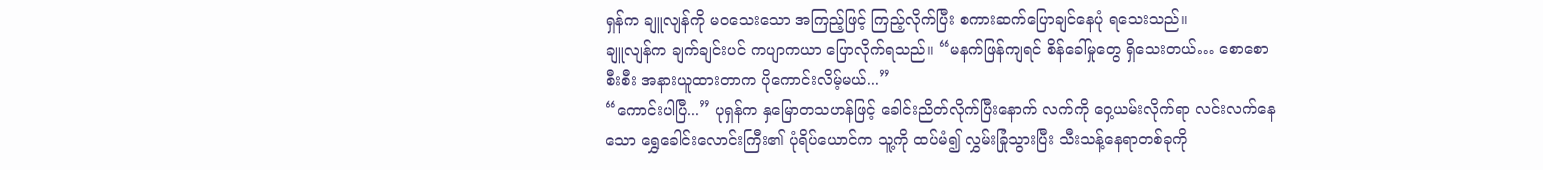ရှန်က ချူလျန်ကို မဝသေးသော အကြည့်ဖြင့် ကြည့်လိုက်ပြီး စကားဆက်ပြောချင်နေပုံ ရသေးသည်။
ချူလျန်က ချက်ချင်းပင် ကပျာကယာ ပြောလိုက်ရသည်။ “မနက်ဖြန်ကျရင် စိန်ခေါ်မှုတွေ ရှိသေးတယ်… စောစောစီးစီး အနားယူထားတာက ပိုကောင်းလိမ့်မယ်...”
“ကောင်းပါပြီ...” ပုရှန်က နှမြောတသဟန်ဖြင့် ခေါင်းညိတ်လိုက်ပြီးနောက် လက်ကို ဝှေ့ယမ်းလိုက်ရာ လင်းလက်နေသော ရွှေခေါင်းလောင်းကြီး၏ ပုံရိပ်ယောင်က သူ့ကို ထပ်မံ၍ လွှမ်းခြုံသွားပြီး သီးသန့်နေရာတစ်ခုကို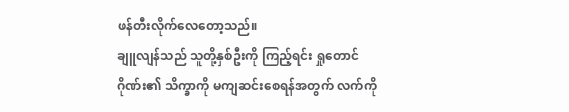ဖန်တီးလိုက်လေတော့သည်။
ချူလျန်သည် သူတို့နှစ်ဦးကို ကြည့်ရင်း ရှုတောင်ဂိုဏ်း၏ သိက္ခာကို မကျဆင်းစေရန်အတွက် လက်ကို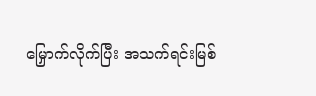မြှောက်လိုက်ပြီး အသက်ရင်းမြစ်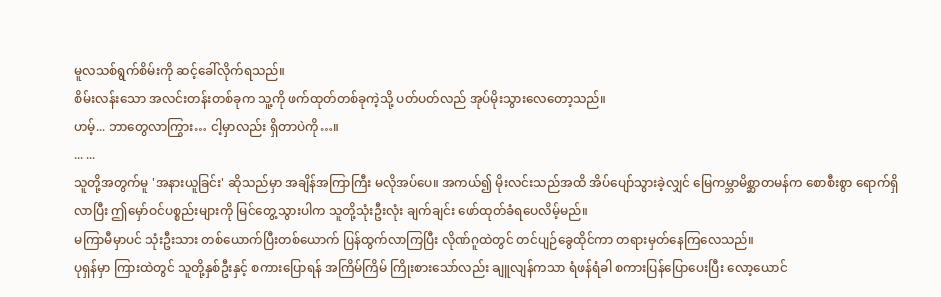မူလသစ်ရွက်စိမ်းကို ဆင့်ခေါ်လိုက်ရသည်။
စိမ်းလန်းသော အလင်းတန်းတစ်ခုက သူ့ကို ဖက်ထုတ်တစ်ခုကဲ့သို့ ပတ်ပတ်လည် အုပ်မိုးသွားလေတော့သည်။
ဟမ့်... ဘာတွေလာကြွား… ငါ့မှာလည်း ရှိတာပဲကို…။
... ...
သူတို့အတွက်မူ 'အနားယူခြင်း' ဆိုသည်မှာ အချိန်အကြာကြီး မလိုအပ်ပေ။ အကယ်၍ မိုးလင်းသည်အထိ အိပ်ပျော်သွားခဲ့လျှင် မြေကမ္ဘာမိစ္ဆာတမန်က စောစီးစွာ ရောက်ရှိလာပြီး ဤမှော်ဝင်ပစ္စည်းများကို မြင်တွေ့သွားပါက သူတို့သုံးဦးလုံး ချက်ချင်း ဖော်ထုတ်ခံရပေလိမ့်မည်။
မကြာမီမှာပင် သုံးဦးသား တစ်ယောက်ပြီးတစ်ယောက် ပြန်ထွက်လာကြပြီး လိုဏ်ဂူထဲတွင် တင်ပျဉ်ခွေထိုင်ကာ တရားမှတ်နေကြလေသည်။
ပုရှန်မှာ ကြားထဲတွင် သူတို့နှစ်ဦးနှင့် စကားပြောရန် အကြိမ်ကြိမ် ကြိုးစားသော်လည်း ချူလျန်ကသာ ရံဖန်ရံခါ စကားပြန်ပြောပေးပြီး လော့ယောင်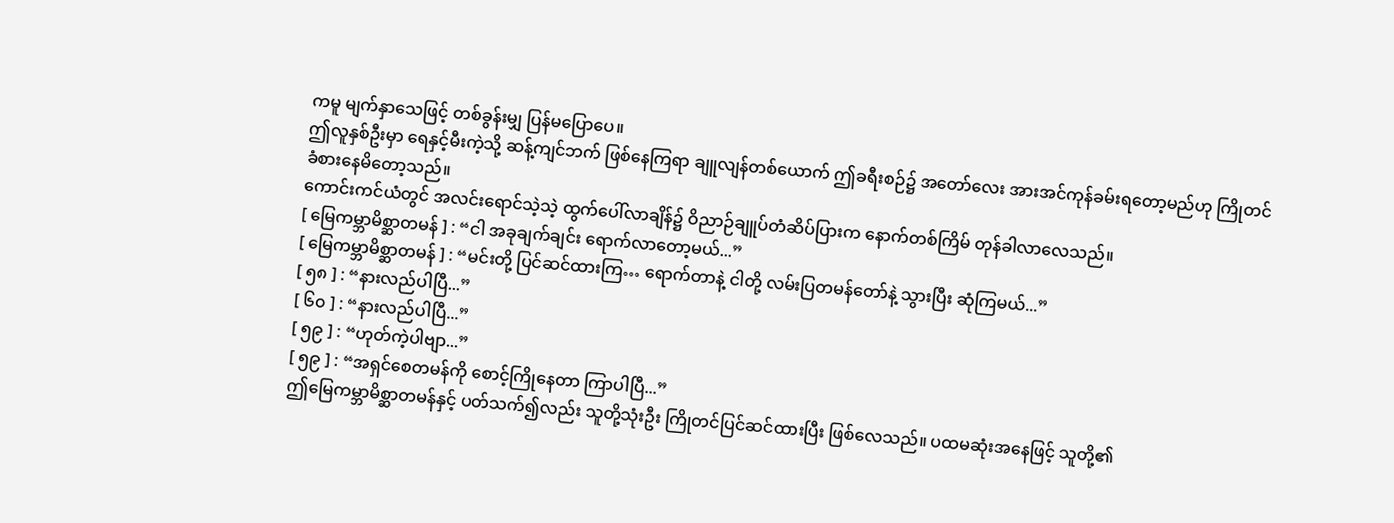ကမူ မျက်နှာသေဖြင့် တစ်ခွန်းမျှ ပြန်မပြောပေ။
ဤလူနှစ်ဦးမှာ ရေနှင့်မီးကဲ့သို့ ဆန့်ကျင်ဘက် ဖြစ်နေကြရာ ချူလျန်တစ်ယောက် ဤခရီးစဉ်၌ အတော်လေး အားအင်ကုန်ခမ်းရတော့မည်ဟု ကြိုတင် ခံစားနေမိတော့သည်။
ကောင်းကင်ယံတွင် အလင်းရောင်သဲ့သဲ့ ထွက်ပေါ်လာချိန်၌ ဝိညာဉ်ချူပ်တံဆိပ်ပြားက နောက်တစ်ကြိမ် တုန်ခါလာလေသည်။
[ မြေကမ္ဘာမိစ္ဆာတမန် ] : “ငါ အခုချက်ချင်း ရောက်လာတော့မယ်...”
[ မြေကမ္ဘာမိစ္ဆာတမန် ] : “မင်းတို့ ပြင်ဆင်ထားကြ… ရောက်တာနဲ့ ငါတို့ လမ်းပြတမန်တော်နဲ့ သွားပြီး ဆုံကြမယ်...”
[ ၅၈ ] : “နားလည်ပါပြီ...”
[ ၆၀ ] : “နားလည်ပါပြီ...”
[ ၅၉ ] : “ဟုတ်ကဲ့ပါဗျာ...”
[ ၅၉ ] : “အရှင်စေတမန်ကို စောင့်ကြိုနေတာ ကြာပါပြီ...”
ဤမြေကမ္ဘာမိစ္ဆာတမန်နှင့် ပတ်သက်၍လည်း သူတို့သုံးဦး ကြိုတင်ပြင်ဆင်ထားပြီး ဖြစ်လေသည်။ ပထမဆုံးအနေဖြင့် သူတို့၏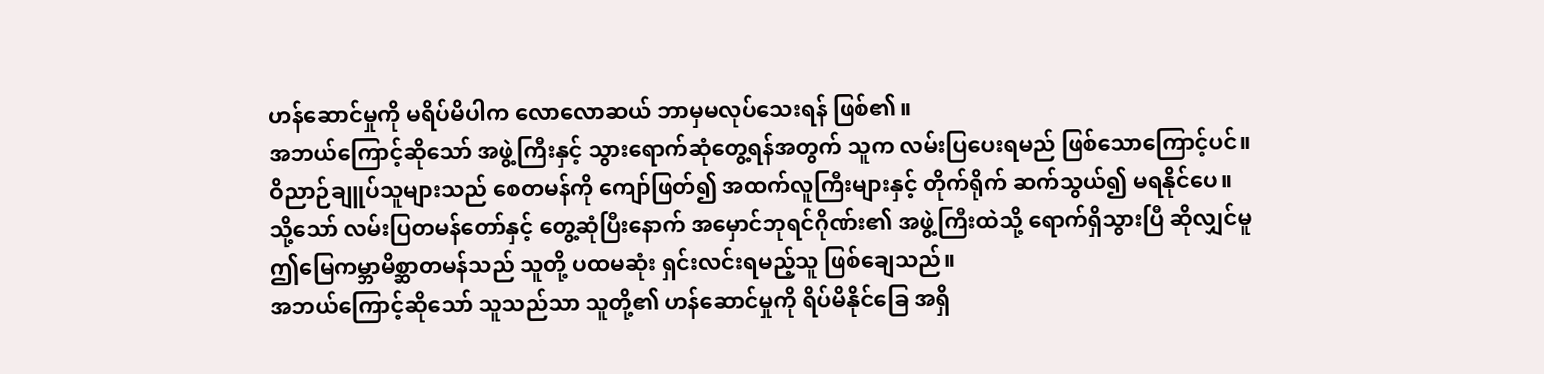ဟန်ဆောင်မှုကို မရိပ်မိပါက လောလောဆယ် ဘာမှမလုပ်သေးရန် ဖြစ်၏။
အဘယ်ကြောင့်ဆိုသော် အဖွဲ့ကြီးနှင့် သွားရောက်ဆုံတွေ့ရန်အတွက် သူက လမ်းပြပေးရမည် ဖြစ်သောကြောင့်ပင်။
ဝိညာဉ်ချူပ်သူများသည် စေတမန်ကို ကျော်ဖြတ်၍ အထက်လူကြီးများနှင့် တိုက်ရိုက် ဆက်သွယ်၍ မရနိုင်ပေ။
သို့သော် လမ်းပြတမန်တော်နှင့် တွေ့ဆုံပြီးနောက် အမှောင်ဘုရင်ဂိုဏ်း၏ အဖွဲ့ကြီးထဲသို့ ရောက်ရှိသွားပြီ ဆိုလျှင်မူ ဤမြေကမ္ဘာမိစ္ဆာတမန်သည် သူတို့ ပထမဆုံး ရှင်းလင်းရမည့်သူ ဖြစ်ချေသည်။
အဘယ်ကြောင့်ဆိုသော် သူသည်သာ သူတို့၏ ဟန်ဆောင်မှုကို ရိပ်မိနိုင်ခြေ အရှိ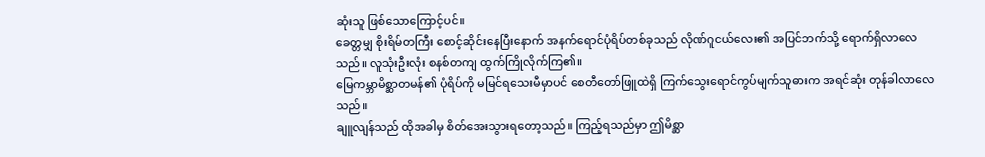ဆုံးသူ ဖြစ်သောကြောင့်ပင်။
ခေတ္တမျှ စိုးရိမ်တကြီး စောင့်ဆိုင်းနေပြီးနောက် အနက်ရောင်ပုံရိပ်တစ်ခုသည် လိုဏ်ဂူငယ်လေး၏ အပြင်ဘက်သို့ ရောက်ရှိလာလေသည်။ လူသုံးဦးလုံး စနစ်တကျ ထွက်ကြိုလိုက်ကြ၏။
မြေကမ္ဘာမိစ္ဆာတမန်၏ ပုံရိပ်ကို မမြင်ရသေးမီမှာပင် စေတီတော်ဖြူထဲရှိ ကြက်သွေးရောင်ကွပ်မျက်သူဓားက အရင်ဆုံး တုန်ခါလာလေသည်။
ချူလျန်သည် ထိုအခါမှ စိတ်အေးသွားရတော့သည်။ ကြည့်ရသည်မှာ ဤမိစ္ဆာ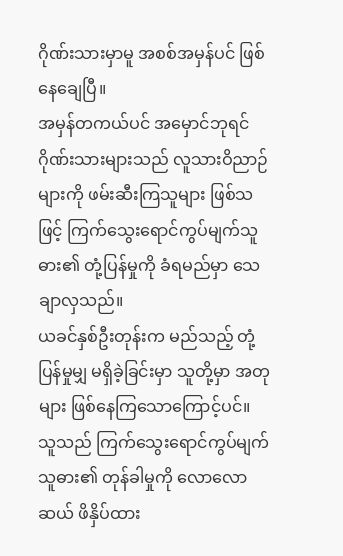ဂိုဏ်းသားမှာမူ အစစ်အမှန်ပင် ဖြစ်နေချေပြီ။
အမှန်တကယ်ပင် အမှောင်ဘုရင်ဂိုဏ်းသားများသည် လူသားဝိညာဉ်များကို ဖမ်းဆီးကြသူများ ဖြစ်သဖြင့် ကြက်သွေးရောင်ကွပ်မျက်သူဓား၏ တုံ့ပြန်မှုကို ခံရမည်မှာ သေချာလှသည်။
ယခင်နှစ်ဦးတုန်းက မည်သည့် တုံ့ပြန်မှုမျှ မရှိခဲ့ခြင်းမှာ သူတို့မှာ အတုများ ဖြစ်နေကြသောကြောင့်ပင်။
သူသည် ကြက်သွေးရောင်ကွပ်မျက်သူဓား၏ တုန်ခါမှုကို လောလောဆယ် ဖိနှိပ်ထား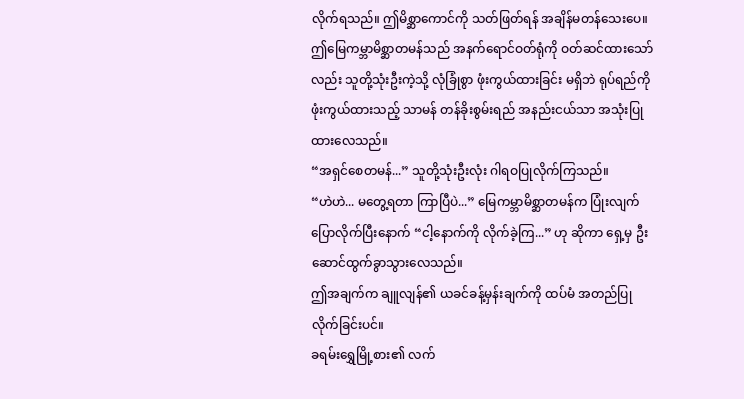လိုက်ရသည်။ ဤမိစ္ဆာကောင်ကို သတ်ဖြတ်ရန် အချိန်မတန်သေးပေ။
ဤမြေကမ္ဘာမိစ္ဆာတမန်သည် အနက်ရောင်ဝတ်ရုံကို ဝတ်ဆင်ထားသော်လည်း သူတို့သုံးဦးကဲ့သို့ လုံခြုံစွာ ဖုံးကွယ်ထားခြင်း မရှိဘဲ ရုပ်ရည်ကို ဖုံးကွယ်ထားသည့် သာမန် တန်ခိုးစွမ်းရည် အနည်းငယ်သာ အသုံးပြုထားလေသည်။
“အရှင်စေတမန်...” သူတို့သုံးဦးလုံး ဂါရဝပြုလိုက်ကြသည်။
“ဟဲဟဲ... မတွေ့ရတာ ကြာပြီပဲ...” မြေကမ္ဘာမိစ္ဆာတမန်က ပြုံးလျက် ပြောလိုက်ပြီးနောက် “ငါ့နောက်ကို လိုက်ခဲ့ကြ...” ဟု ဆိုကာ ရှေ့မှ ဦးဆောင်ထွက်ခွာသွားလေသည်။
ဤအချက်က ချူလျန်၏ ယခင်ခန့်မှန်းချက်ကို ထပ်မံ အတည်ပြုလိုက်ခြင်းပင်။
ခရမ်းရွှေမြို့စား၏ လက်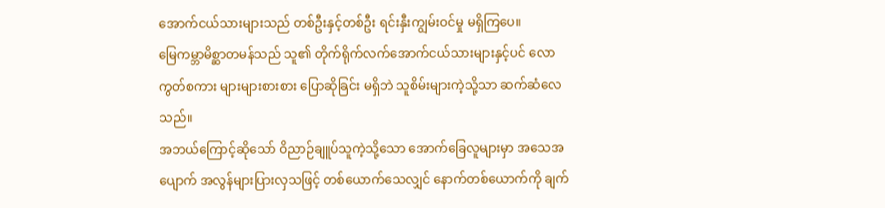အောက်ငယ်သားများသည် တစ်ဦးနှင့်တစ်ဦး ရင်းနှီးကျွမ်းဝင်မှု မရှိကြပေ။
မြေကမ္ဘာမိစ္ဆာတမန်သည် သူ၏ တိုက်ရိုက်လက်အောက်ငယ်သားများနှင့်ပင် လောကွတ်စကား များများစားစား ပြောဆိုခြင်း မရှိဘဲ သူစိမ်းများကဲ့သို့သာ ဆက်ဆံလေသည်။
အဘယ်ကြောင့်ဆိုသော် ဝိညာဉ်ချူပ်သူကဲ့သို့သော အောက်ခြေလူများမှာ အသေအပျောက် အလွန်များပြားလှသဖြင့် တစ်ယောက်သေလျှင် နောက်တစ်ယောက်ကို ချက်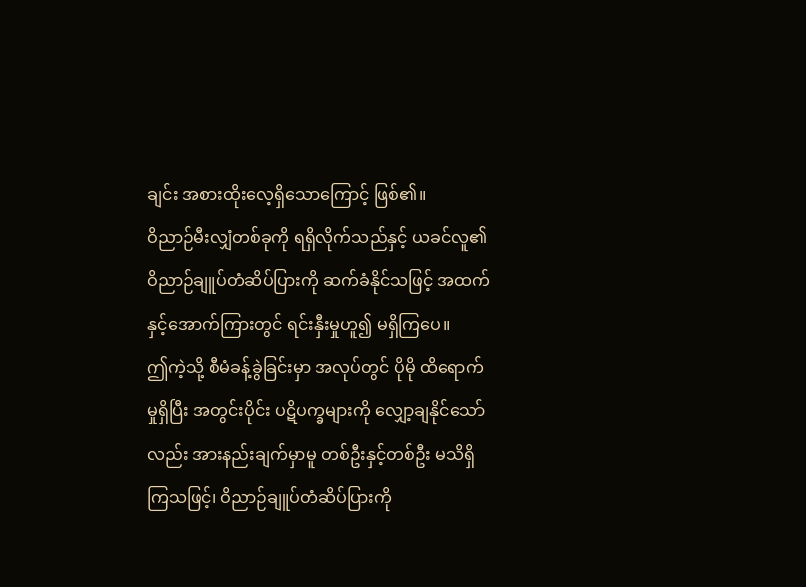ချင်း အစားထိုးလေ့ရှိသောကြောင့် ဖြစ်၏။
ဝိညာဉ်မီးလျှံတစ်ခုကို ရရှိလိုက်သည်နှင့် ယခင်လူ၏ ဝိညာဉ်ချူပ်တံဆိပ်ပြားကို ဆက်ခံနိုင်သဖြင့် အထက်နှင့်အောက်ကြားတွင် ရင်းနှီးမှုဟူ၍ မရှိကြပေ။
ဤကဲ့သို့ စီမံခန့်ခွဲခြင်းမှာ အလုပ်တွင် ပိုမို ထိရောက်မှုရှိပြီး အတွင်းပိုင်း ပဋိပက္ခများကို လျှော့ချနိုင်သော်လည်း အားနည်းချက်မှာမူ တစ်ဦးနှင့်တစ်ဦး မသိရှိကြသဖြင့်၊ ဝိညာဉ်ချူပ်တံဆိပ်ပြားကို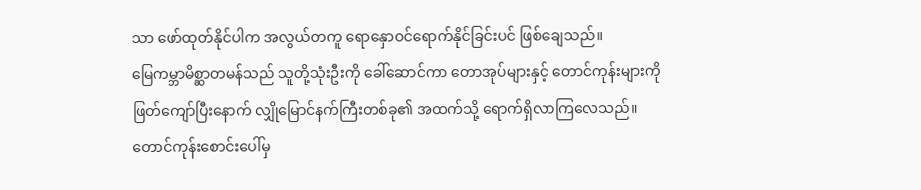သာ ဖော်ထုတ်နိုင်ပါက အလွယ်တကူ ရောနှောဝင်ရောက်နိုင်ခြင်းပင် ဖြစ်ချေသည်။
မြေကမ္ဘာမိစ္ဆာတမန်သည် သူတို့သုံးဦးကို ခေါ်ဆောင်ကာ တောအုပ်များနှင့် တောင်ကုန်းများကို ဖြတ်ကျော်ပြီးနောက် လျှိုမြောင်နက်ကြီးတစ်ခု၏ အထက်သို့ ရောက်ရှိလာကြလေသည်။
တောင်ကုန်းစောင်းပေါ်မှ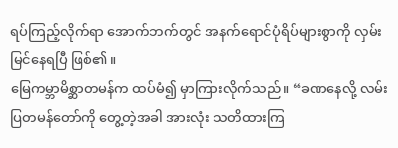ရပ်ကြည့်လိုက်ရာ အောက်ဘက်တွင် အနက်ရောင်ပုံရိပ်များစွာကို လှမ်းမြင်နေရပြီ ဖြစ်၏။
မြေကမ္ဘာမိစ္ဆာတမန်က ထပ်မံ၍ မှာကြားလိုက်သည်။ “ခဏနေလို့ လမ်းပြတမန်တော်ကို တွေ့တဲ့အခါ အားလုံး သတိထားကြ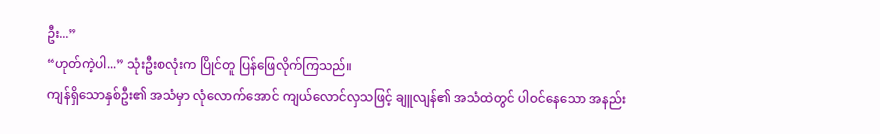ဦး...”
“ဟုတ်ကဲ့ပါ...” သုံးဦးစလုံးက ပြိုင်တူ ပြန်ဖြေလိုက်ကြသည်။
ကျန်ရှိသောနှစ်ဦး၏ အသံမှာ လုံလောက်အောင် ကျယ်လောင်လှသဖြင့် ချူလျန်၏ အသံထဲတွင် ပါဝင်နေသော အနည်း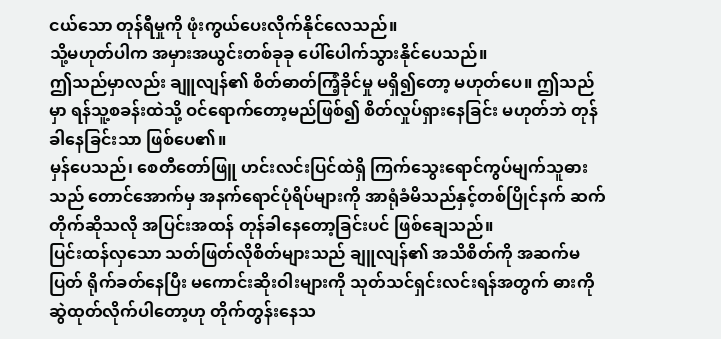ငယ်သော တုန်ရီမှုကို ဖုံးကွယ်ပေးလိုက်နိုင်လေသည်။
သို့မဟုတ်ပါက အမှားအယွင်းတစ်ခုခု ပေါ်ပေါက်သွားနိုင်ပေသည်။
ဤသည်မှာလည်း ချူလျန်၏ စိတ်ဓာတ်ကြံ့ခိုင်မှု မရှိ၍တော့ မဟုတ်ပေ။ ဤသည်မှာ ရန်သူ့စခန်းထဲသို့ ဝင်ရောက်တော့မည်ဖြစ်၍ စိတ်လှုပ်ရှားနေခြင်း မဟုတ်ဘဲ တုန်ခါနေခြင်းသာ ဖြစ်ပေ၏။
မှန်ပေသည်၊ စေတီတော်ဖြူ ဟင်းလင်းပြင်ထဲရှိ ကြက်သွေးရောင်ကွပ်မျက်သူဓားသည် တောင်အောက်မှ အနက်ရောင်ပုံရိပ်များကို အာရုံခံမိသည်နှင့်တစ်ပြိုင်နက် ဆက်တိုက်ဆိုသလို အပြင်းအထန် တုန်ခါနေတော့ခြင်းပင် ဖြစ်ချေသည်။
ပြင်းထန်လှသော သတ်ဖြတ်လိုစိတ်များသည် ချူလျန်၏ အသိစိတ်ကို အဆက်မပြတ် ရိုက်ခတ်နေပြီး မကောင်းဆိုးဝါးများကို သုတ်သင်ရှင်းလင်းရန်အတွက် ဓားကို ဆွဲထုတ်လိုက်ပါတော့ဟု တိုက်တွန်းနေသ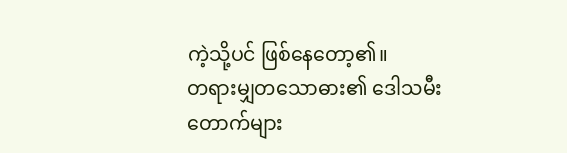ကဲ့သို့ပင် ဖြစ်နေတော့၏။
တရားမျှတသောဓား၏ ဒေါသမီးတောက်များ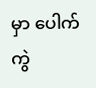မှာ ပေါက်ကွဲ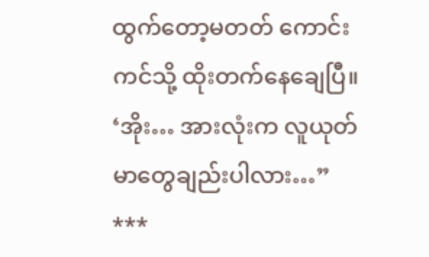ထွက်တော့မတတ် ကောင်းကင်သို့ ထိုးတက်နေချေပြီ။
‘အိုး… အားလုံးက လူယုတ်မာတွေချည်းပါလား…”
***